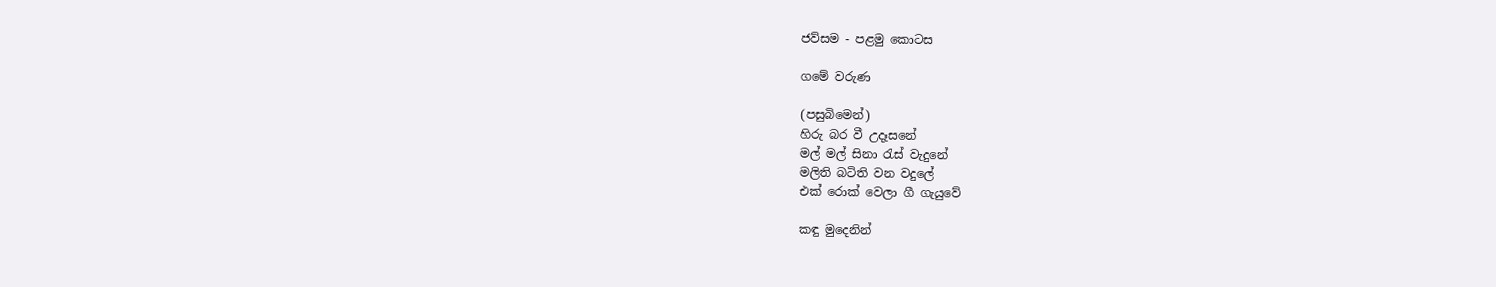ජව්සම - පළමු කොටස

ගමේ වරුණ

(පසුබිමෙන්)
හිරු බර වී උදෑසනේ
මල් මල් සිනා රැස් වැදුනේ
මලිති බටිති වන වදුලේ
එක් රොක් වෙලා ගී ගැයුවේ

කඳු මුදෙනින්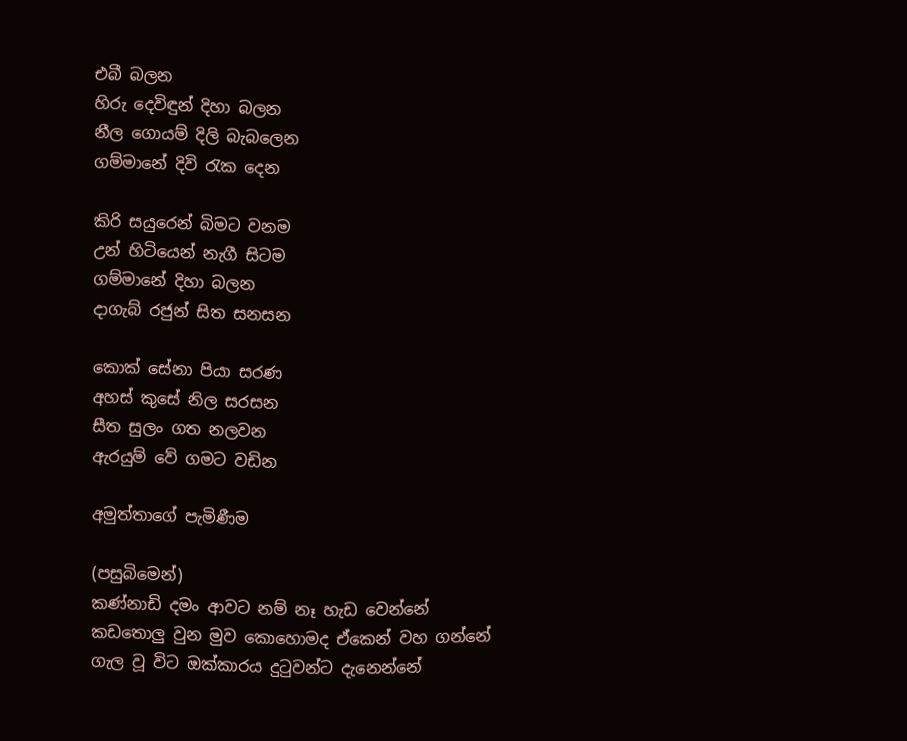එබී බලන
හිරු දෙවිඳුන් දිහා බලන
නීල ගොයම් දිලි බැබලෙන
ගම්මානේ දිවි රැක දෙන

කිරි සයුරෙන් බිමට වනම
උන් හිටියෙන් නැගී සිටම
ගම්මානේ දිහා බලන
දාගැබ් රජුන් සිත සනසන

කොක් සේනා පියා සරණ
අහස් කුසේ නිල සරසන
සීත සුලං ගත නලවන
ඇරයුම් වේ ගමට වඩින

අමුත්තාගේ පැමිණීම

(පසුබිමෙන්)
කණ්නාඩි දමං ආවට නම් නෑ හැඩ වෙන්නේ
කඩතොලු වුන මුව කොහොමද ඒකෙන් වහ ගන්නේ
ගැල වූ විට ඔක්කාරය දුටුවන්ට දැනෙන්නේ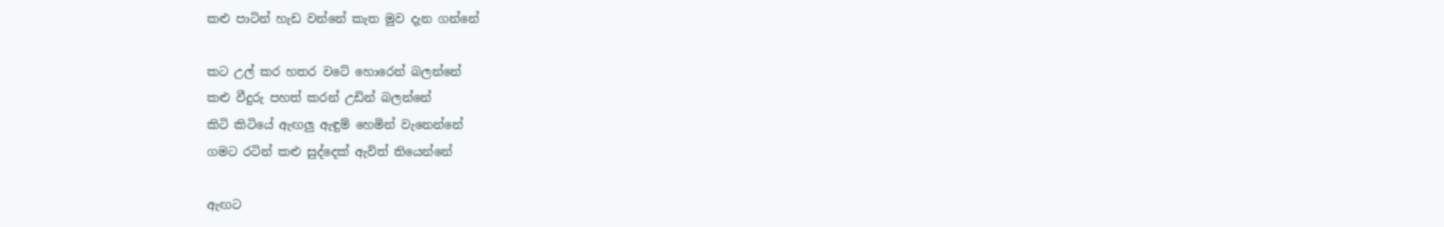කළු පාටින් හැඩ වන්නේ කැත මුව දැන ගන්නේ

කට උල් කර හතර වටේ හොරෙන් බලන්නේ
කළු වීදුරු පහත් කරන් උඩින් බලන්නේ
කිටි කිටියේ ඇඟලු ඇඳුම් හෙමින් වැනෙන්නේ
ගමට රටින් කළු සුද්දෙක් ඇවිත් තියෙන්නේ

ඇඟට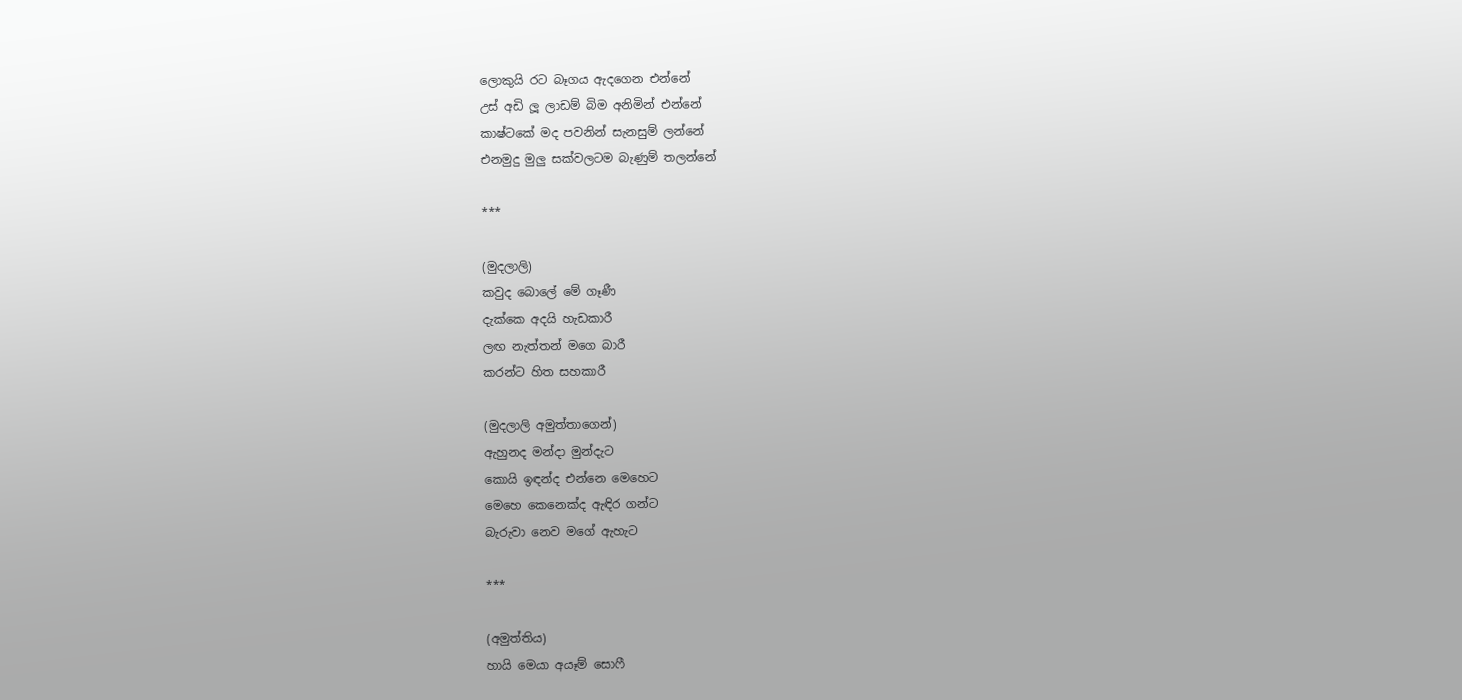ලොකුයි රට බෑගය ඇදගෙන එන්නේ
උස් අඩි ලූ ලාඩම් බිම අනිමින් එන්නේ
කාෂ්ටකේ මද පවනින් සැනසුම් ලන්නේ
එනමුදු මුලු සක්වලටම බැණුම් තලන්නේ

***

(මුදලාලි)
කවුද බොලේ මේ ගෑණී
දැක්කෙ අදයි හැඩකාරී
ලඟ නැත්තන් මගෙ බාරී
කරන්ට හිත සහකාරී

(මුදලාලි අමුත්තාගෙන්)
ඇහුනද මන්දා මුන්දැට
කොයි ඉඳන්ද එන්නෙ මෙහෙට
මෙහෙ කෙනෙක්ද ඇඳිර ගන්ට
බැරුවා නෙව මගේ ඇහැට

***

(අමුත්තිය)
හායි මෙයා අයෑම් සොෆී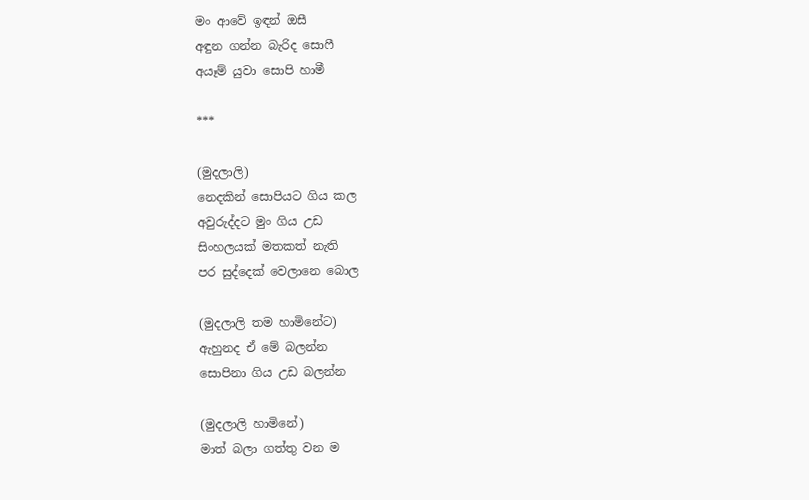මං ආවේ ඉඳන් ඔසී
අඳුන ගන්න බැරිද සොෆී
අයෑම් යුවා සොපි හාමී

***

(මුදලාලි)
නෙදකින් සොපියට ගිය කල
අවුරුද්දට මුං ගිය උඩ
සිංහලයක් මතකත් නැති
පර සුද්දෙක් වෙලානෙ බොල

(මුදලාලි තම හාමිනේට)
ඇහුනද ඒ මේ බලන්න
සොපිනා ගිය උඩ බලන්න

(මුදලාලි හාමිනේ)
මාත් බලා ගත්තු වන ම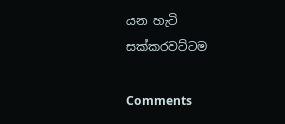යන හැටි සක්කරවට්ටම

Comments